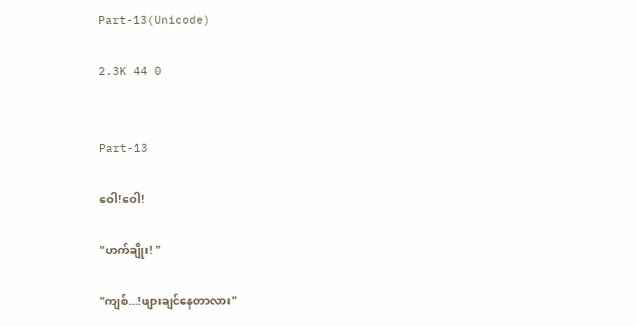Part-13(Unicode)

2.3K 44 0


Part-13

ဝေါ!ဝေါ!

"ဟက်ချိုး! "

"ကျစ်...!ဖျားချင်နေတာလား"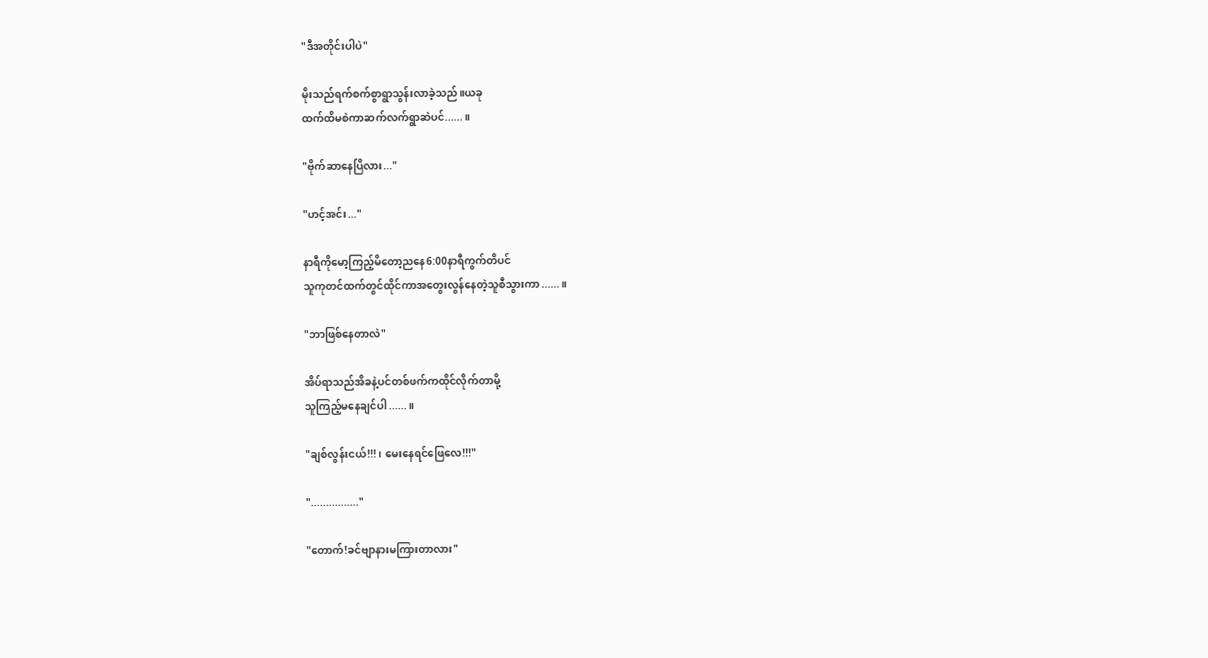"ဒီအတိုင်းပါပဲ"

မိုးသည်ရက်စက်စွာရွာသွန်းလာခဲ့သည်။ယခု
ထက်ထိမစဲကာဆက်လက်ရွာဆဲပင်......။

"ဗိုက်ဆာနေပြိလား..."

"ဟင့်အင်း..."

နာရီကိုမော့ကြည့်မိတော့ညနေ6:00နာရီကွက်တိပင်
သူကုတင်ထက်တွင်ထိုင်ကာအတွေးလွန်နေတဲ့သူစီသွားကာ......။

"ဘာဖြစ်နေတာလဲ"

အိပ်ရာသည်အိခနဲ့ပင်တစ်ဖက်ကထိုင်လိုက်တာမို့
သူကြည့်မနေချင်ပါ......။

"ချစ်လွန်းငယ်!!! ၊ မေးနေရင်ဖြေလေ!!!"

"................"

"တောက်!ခင်ဗျာနားမကြားတာလား"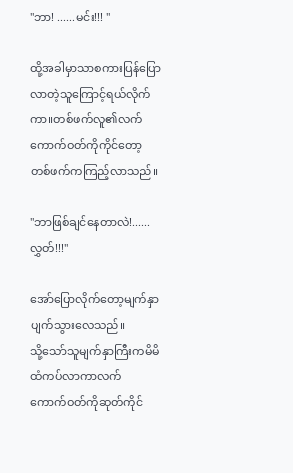"ဘာ! ......မင်း!!! "

ထို့အခါမှာသာစကားပြန်ပြောလာတဲ့သူကြောင့်ရယ်လိုက်ကာ။တစ်ဖက်လူ၏လက်ကောက်ဝတ်ကိုကိုင်တော့
တစ်ဖက်ကကြည့်လာသည်။

"ဘာဖြစ်ချင်နေတာလဲ!......လွှတ်!!!"

အော်ပြောလိုက်တော့မျက်နှာပျက်သွားလေသည်။
သို့သော်သူမျက်နှာကြီးကမိမိထံကပ်လာကာလက်
ကောက်ဝတ်ကိုဆုတ်ကိုင်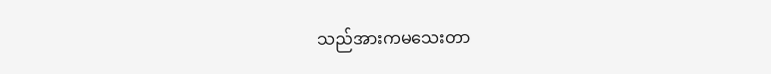သည်အားကမသေးတာ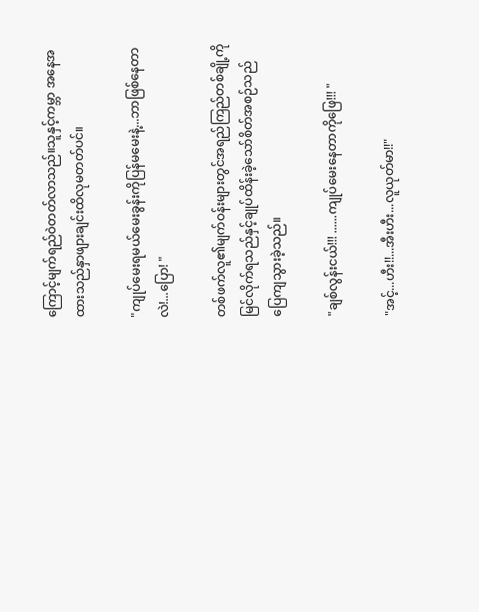ကြောင့်မျက်ရည်ဝဲတတ်လာသည်။သူနှင့်ကမ္ဘာ အနေအထားသည်နှာဖျားချင်းထိလုမတတ်ပင်။

"ကျုပ်မေးရမယ်မေးခွန်းကိုပြန်မမေးနဲ့...ဘာဖြစ်နေတာလဲ!...ပြော! "

တစ်ဖက်လူ၏မျက်ဝန်းများတွင်အရည်ကြည်တစ်ချို့ကို
မြင်လိုက်ရသည်နှင့်ချုပ်ထိန်းခဲ့သော်စိတ်အစဉ်သည်
ပြေကျသွားခဲ့သည်။

"ချစ်လွန်းငယ်!!! ......ကျုပ်မေးနေတာကိုဖြေ!!! "

"အင့်...ဟီး!!...အီးဟီး...လူယုတ်မာ!!"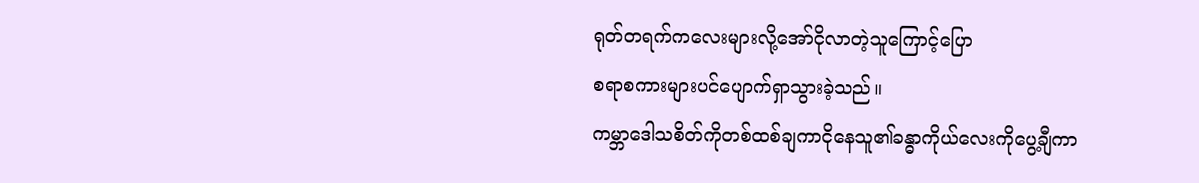ရုတ်တရက်ကလေးများလို့အော်ငိုလာတဲ့သူကြောင့်ပြော
စရာစကားများပင်ပျောက်ရှာသွားခဲ့သည်။
ကမ္ဘာဒေါသစိတ်ကိုတစ်ထစ်ချကာငိုနေသူ၏ခန္ဓာကိုယ်လေးကိုပွေ့ချီကာ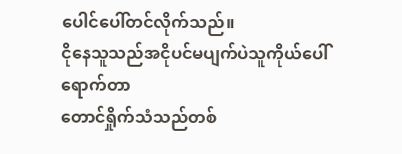ပေါင်ပေါ်တင်လိုက်သည်။
ငိုနေသူသည်အငိုပင်မပျက်ပဲသူကိုယ်ပေါ်ရောက်တာ
တောင်ရှိုက်သံသည်တစ်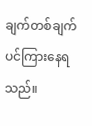ချက်တစ်ချက်ပင်ကြားနေရသည်။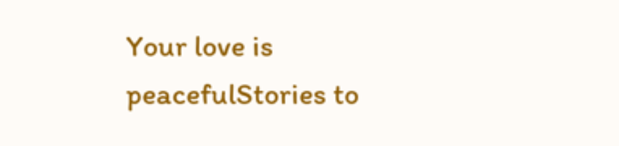Your love is peacefulStories to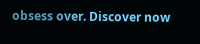obsess over. Discover now